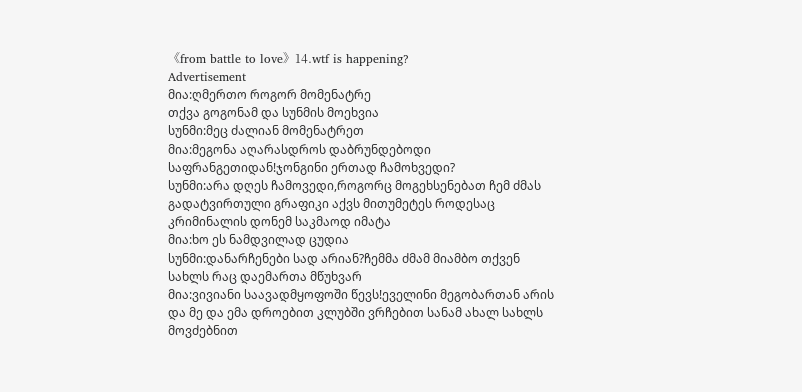《from battle to love》14.wtf is happening?
Advertisement
მია:ღმერთო როგორ მომენატრე
თქვა გოგონამ და სუნმის მოეხვია
სუნმი:მეც ძალიან მომენატრეთ
მია:მეგონა აღარასდროს დაბრუნდებოდი საფრანგეთიდან!ჯონგინი ერთად ჩამოხვედი?
სუნმი:არა დღეს ჩამოვედი,როგორც მოგეხსენებათ ჩემ ძმას გადატვირთული გრაფიკი აქვს მითუმეტეს როდესაც კრიმინალის დონემ საკმაოდ იმატა
მია:ხო ეს ნამდვილად ცუდია
სუნმი:დანარჩენები სად არიან?ჩემმა ძმამ მიამბო თქვენ სახლს რაც დაემართა მწუხვარ
მია:ვივიანი საავადმყოფოში წევს!ეველინი მეგობართან არის და მე და ემა დროებით კლუბში ვრჩებით სანამ ახალ სახლს მოვძებნით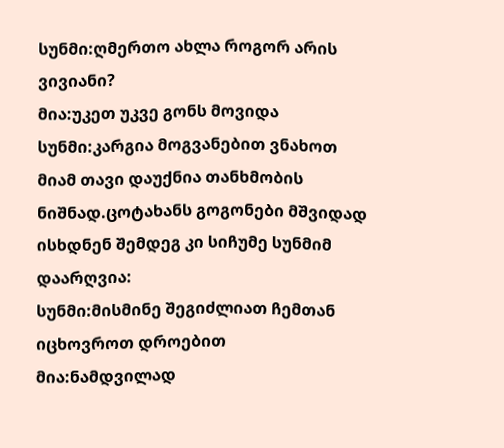სუნმი:ღმერთო ახლა როგორ არის ვივიანი?
მია:უკეთ უკვე გონს მოვიდა
სუნმი:კარგია მოგვანებით ვნახოთ
მიამ თავი დაუქნია თანხმობის ნიშნად.ცოტახანს გოგონები მშვიდად ისხდნენ შემდეგ კი სიჩუმე სუნმიმ დაარღვია:
სუნმი:მისმინე შეგიძლიათ ჩემთან იცხოვროთ დროებით
მია:ნამდვილად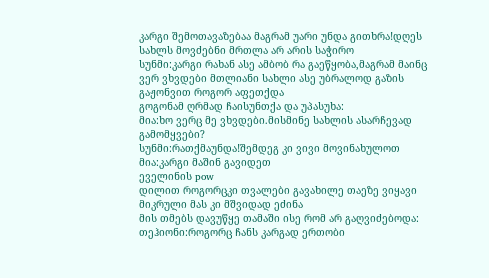კარგი შემოთავაზებაა მაგრამ უარი უნდა გითხრა!დღეს სახლს მოვძებნი მრთლა არ არის საჭირო
სუნმი:კარგი რახან ასე ამბობ რა გაეწყობა,მაგრამ მაინც ვერ ვხვდები მთლიანი სახლი ასე უბრალოდ გაზის გაჟონვით როგორ აფეთქდა
გოგონამ ღრმად ჩაისუნთქა და უპასუხა:
მია:ხო ვერც მე ვხვდები.მისმინე სახლის ასარჩევად გამომყვები?
სუნმი:რათქმაუნდა!შემდეგ კი ვივი მოვინახულოთ
მია:კარგი მაშინ გავიდეთ
ეველინის pow
დილით როგორცკი თვალები გავახილე თაეზე ვიყავი მიკრული მას კი მშვიდად ეძინა
მის თმებს დავუწყე თამაში ისე რომ არ გაღვიძებოდა:
თეჰიონი:როგორც ჩანს კარგად ერთობი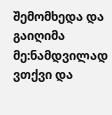შემომხედა და გაიღიმა
მე:ნამდვილად
ვთქვი და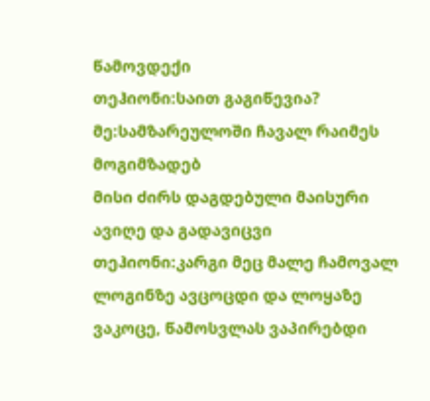წამოვდექი
თეჰიონი:საით გაგიწევია?
მე:სამზარეულოში ჩავალ რაიმეს მოგიმზადებ
მისი ძირს დაგდებული მაისური ავიღე და გადავიცვი
თეჰიონი:კარგი მეც მალე ჩამოვალ
ლოგინზე ავცოცდი და ლოყაზე ვაკოცე, წამოსვლას ვაპირებდი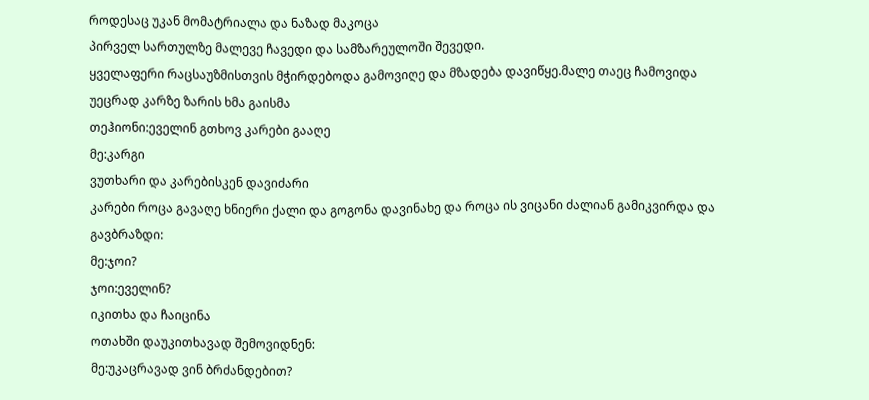როდესაც უკან მომატრიალა და ნაზად მაკოცა
პირველ სართულზე მალევე ჩავედი და სამზარეულოში შევედი.
ყველაფერი რაცსაუზმისთვის მჭირდებოდა გამოვიღე და მზადება დავიწყე.მალე თაეც ჩამოვიდა
უეცრად კარზე ზარის ხმა გაისმა
თეჰიონი:ეველინ გთხოვ კარები გააღე
მე:კარგი
ვუთხარი და კარებისკენ დავიძარი
კარები როცა გავაღე ხნიერი ქალი და გოგონა დავინახე და როცა ის ვიცანი ძალიან გამიკვირდა და გავბრაზდი:
მე:ჯოი?
ჯოი:ეველინ?
იკითხა და ჩაიცინა
ოთახში დაუკითხავად შემოვიდნენ:
მე:უკაცრავად ვინ ბრძანდებით?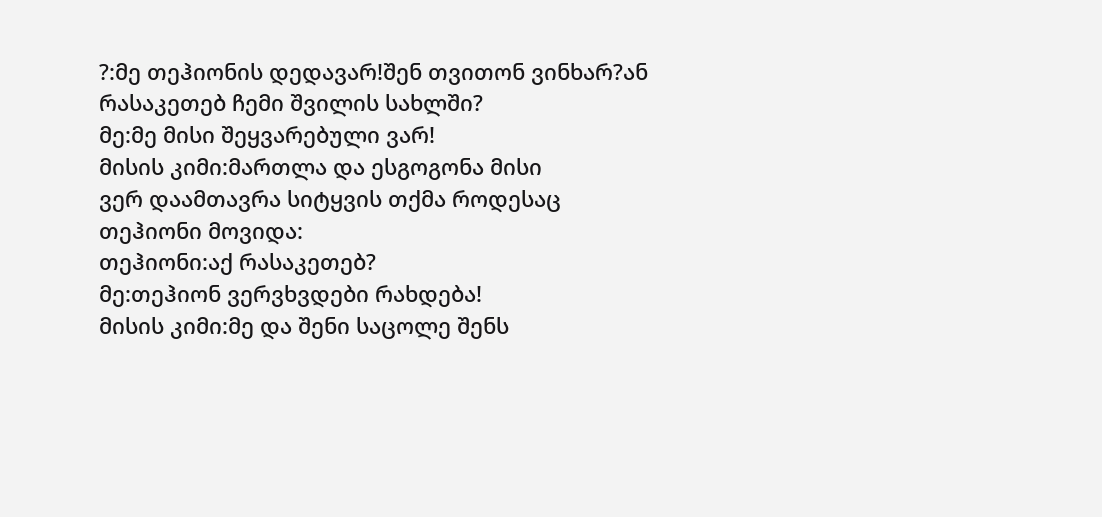?:მე თეჰიონის დედავარ!შენ თვითონ ვინხარ?ან რასაკეთებ ჩემი შვილის სახლში?
მე:მე მისი შეყვარებული ვარ!
მისის კიმი:მართლა და ესგოგონა მისი
ვერ დაამთავრა სიტყვის თქმა როდესაც თეჰიონი მოვიდა:
თეჰიონი:აქ რასაკეთებ?
მე:თეჰიონ ვერვხვდები რახდება!
მისის კიმი:მე და შენი საცოლე შენს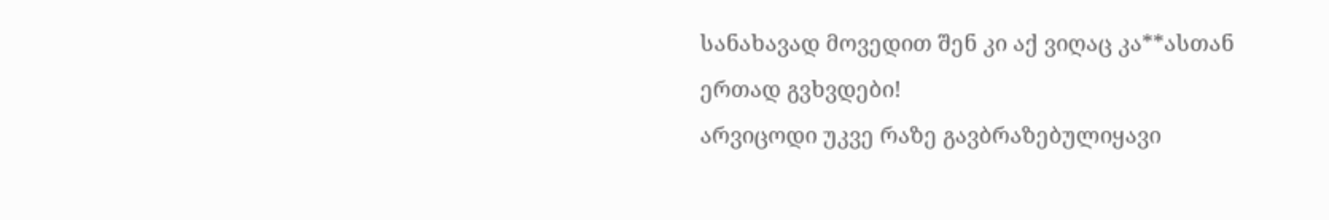სანახავად მოვედით შენ კი აქ ვიღაც კა**ასთან ერთად გვხვდები!
არვიცოდი უკვე რაზე გავბრაზებულიყავი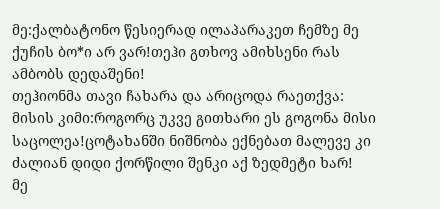მე:ქალბატონო წესიერად ილაპარაკეთ ჩემზე მე ქუჩის ბო*ი არ ვარ!თეჰი გთხოვ ამიხსენი რას ამბობს დედაშენი!
თეჰიონმა თავი ჩახარა და არიცოდა რაეთქვა:
მისის კიმი:როგორც უკვე გითხარი ეს გოგონა მისი საცოლეა!ცოტახანში ნიშნობა ექნებათ მალევე კი ძალიან დიდი ქორწილი შენკი აქ ზედმეტი ხარ!
მე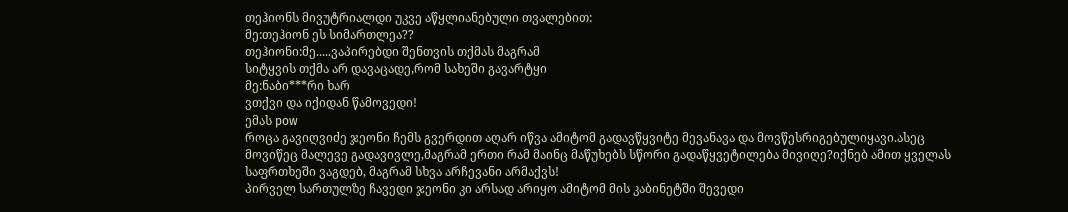თეჰიონს მივუტრიალდი უკვე აწყლიანებული თვალებით:
მე:თეჰიონ ეს სიმართლეა??
თეჰიონი:მე.....ვაპირებდი შენთვის თქმას მაგრამ
სიტყვის თქმა არ დავაცადე,რომ სახეში გავარტყი
მე:ნაბი***რი ხარ
ვთქვი და იქიდან წამოვედი!
ემას pow
როცა გავიღვიძე ჯეონი ჩემს გვერდით აღარ იწვა ამიტომ გადავწყვიტე მევანავა და მოვწესრიგებულიყავი.ასეც მოვიწეც მალევე გადავივლე,მაგრამ ერთი რამ მაინც მაწუხებს სწორი გადაწყვეტილება მივიღე?იქნებ ამით ყველას საფრთხეში ვაგდებ, მაგრამ სხვა არჩევანი არმაქვს!
პირველ სართულზე ჩავედი ჯეონი კი არსად არიყო ამიტომ მის კაბინეტში შევედი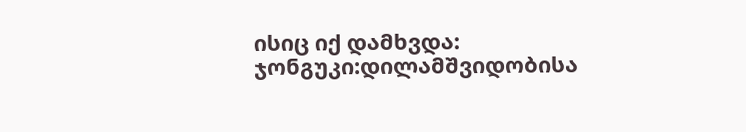ისიც იქ დამხვდა:
ჯონგუკი:დილამშვიდობისა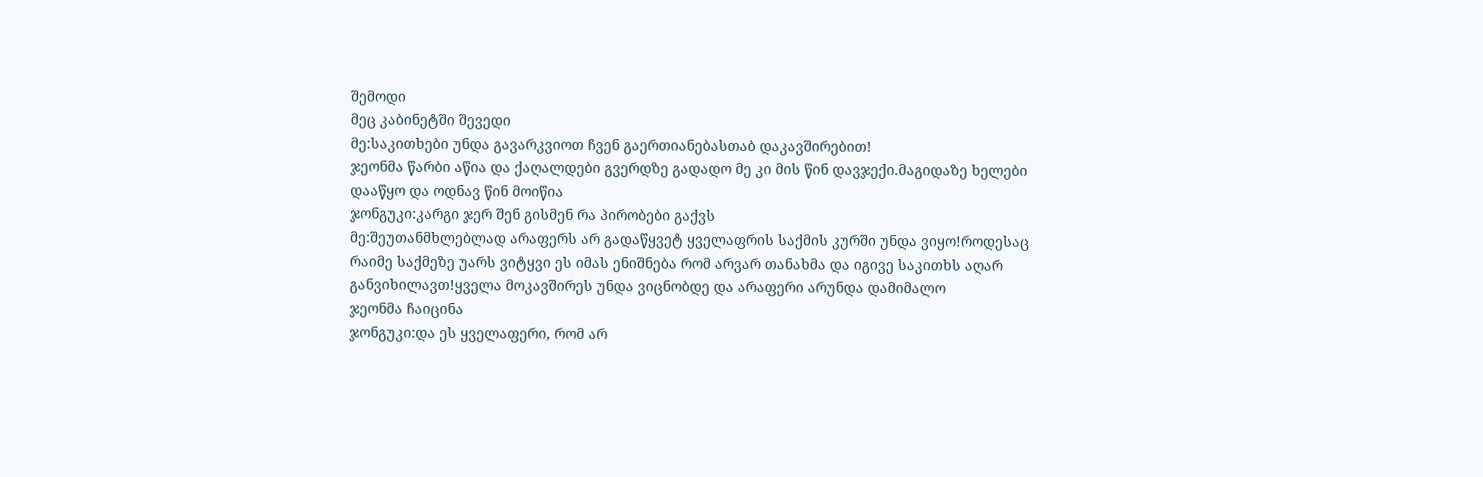შემოდი
მეც კაბინეტში შევედი
მე:საკითხები უნდა გავარკვიოთ ჩვენ გაერთიანებასთაბ დაკავშირებით!
ჯეონმა წარბი აწია და ქაღალდები გვერდზე გადადო მე კი მის წინ დავჯექი.მაგიდაზე ხელები დააწყო და ოდნავ წინ მოიწია
ჯონგუკი:კარგი ჯერ შენ გისმენ რა პირობები გაქვს
მე:შეუთანმხლებლად არაფერს არ გადაწყვეტ ყველაფრის საქმის კურში უნდა ვიყო!როდესაც რაიმე საქმეზე უარს ვიტყვი ეს იმას ენიშნება რომ არვარ თანახმა და იგივე საკითხს აღარ განვიხილავთ!ყველა მოკავშირეს უნდა ვიცნობდე და არაფერი არუნდა დამიმალო
ჯეონმა ჩაიცინა
ჯონგუკი:და ეს ყველაფერი, რომ არ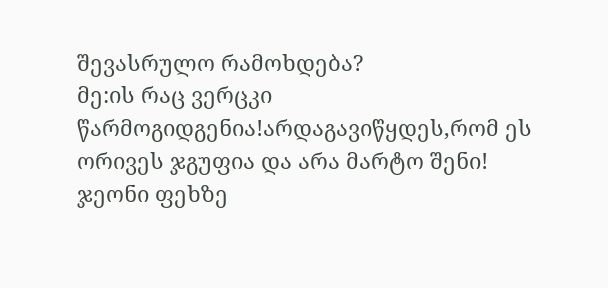შევასრულო რამოხდება?
მე:ის რაც ვერცკი წარმოგიდგენია!არდაგავიწყდეს,რომ ეს ორივეს ჯგუფია და არა მარტო შენი!
ჯეონი ფეხზე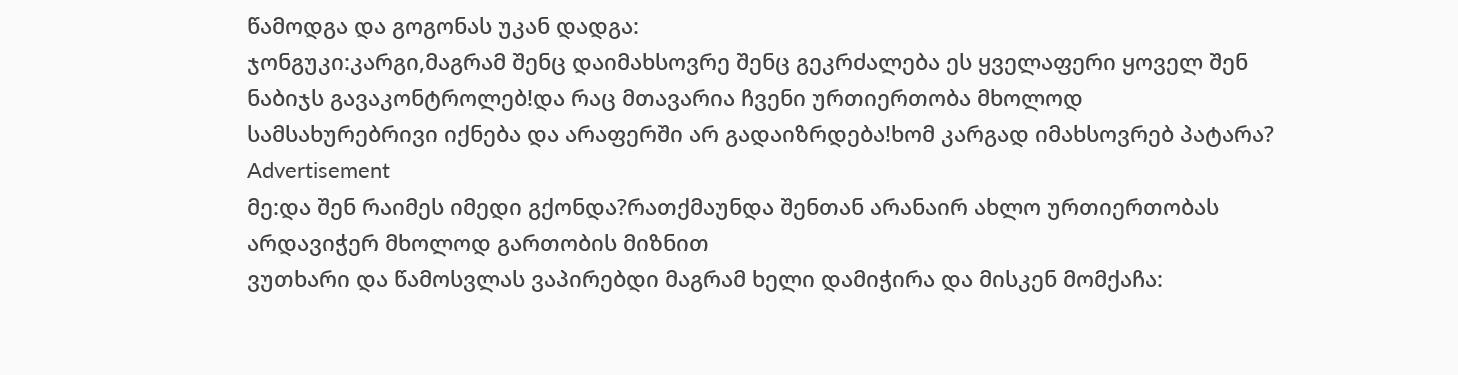წამოდგა და გოგონას უკან დადგა:
ჯონგუკი:კარგი,მაგრამ შენც დაიმახსოვრე შენც გეკრძალება ეს ყველაფერი ყოველ შენ ნაბიჯს გავაკონტროლებ!და რაც მთავარია ჩვენი ურთიერთობა მხოლოდ სამსახურებრივი იქნება და არაფერში არ გადაიზრდება!ხომ კარგად იმახსოვრებ პატარა?
Advertisement
მე:და შენ რაიმეს იმედი გქონდა?რათქმაუნდა შენთან არანაირ ახლო ურთიერთობას არდავიჭერ მხოლოდ გართობის მიზნით
ვუთხარი და წამოსვლას ვაპირებდი მაგრამ ხელი დამიჭირა და მისკენ მომქაჩა: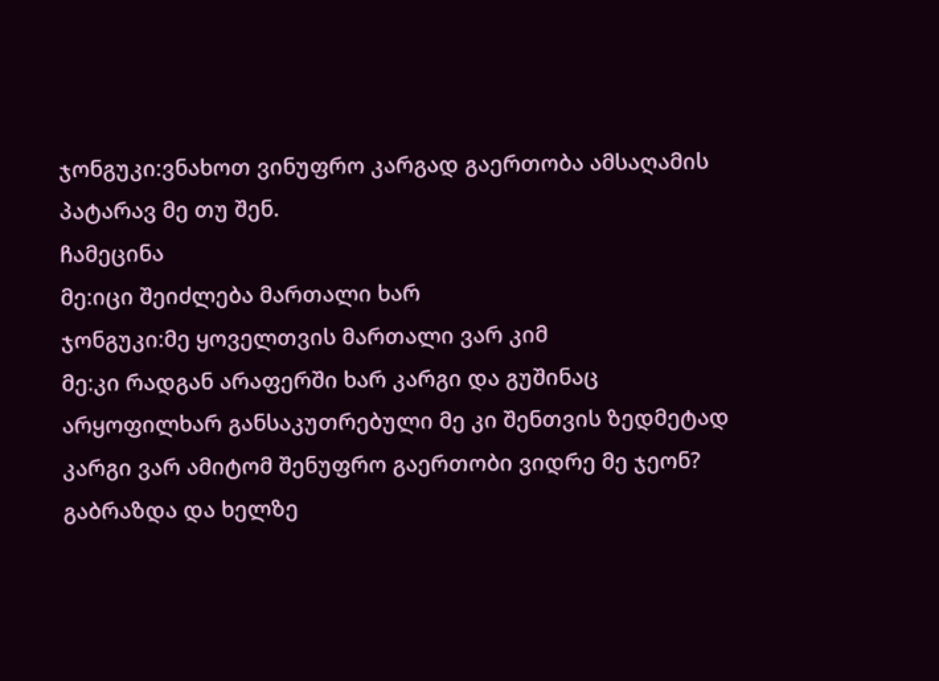ჯონგუკი:ვნახოთ ვინუფრო კარგად გაერთობა ამსაღამის პატარავ მე თუ შენ.
ჩამეცინა
მე:იცი შეიძლება მართალი ხარ
ჯონგუკი:მე ყოველთვის მართალი ვარ კიმ
მე:კი რადგან არაფერში ხარ კარგი და გუშინაც არყოფილხარ განსაკუთრებული მე კი შენთვის ზედმეტად კარგი ვარ ამიტომ შენუფრო გაერთობი ვიდრე მე ჯეონ?
გაბრაზდა და ხელზე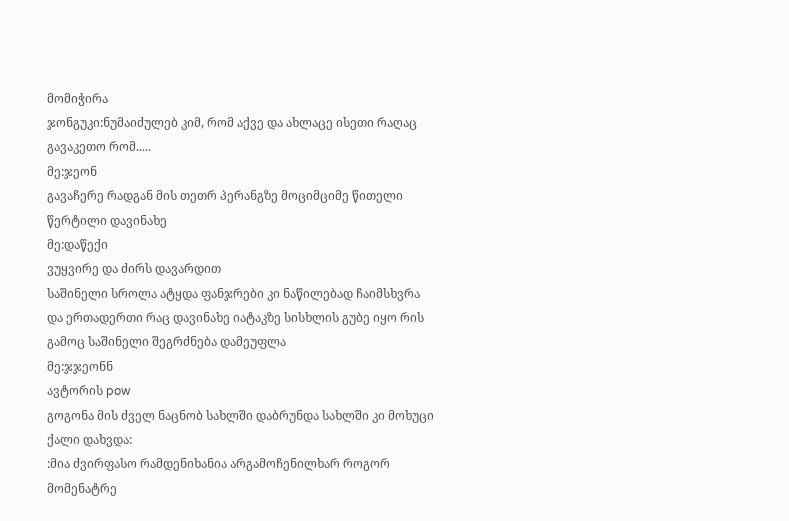მომიჭირა
ჯონგუკი:ნუმაიძულებ კიმ, რომ აქვე და ახლაცე ისეთი რაღაც გავაკეთო რომ.....
მე:ჯეონ
გავაჩერე რადგან მის თეთრ პერანგზე მოციმციმე წითელი წერტილი დავინახე
მე:დაწექი
ვუყვირე და ძირს დავარდით
საშინელი სროლა ატყდა ფანჯრები კი ნაწილებად ჩაიმსხვრა
და ერთადერთი რაც დავინახე იატაკზე სისხლის გუბე იყო რის გამოც საშინელი შეგრძნება დამეუფლა
მე:ჯჯეონნ
ავტორის pow
გოგონა მის ძველ ნაცნობ სახლში დაბრუნდა სახლში კი მოხუცი ქალი დახვდა:
:მია ძვირფასო რამდენიხანია არგამოჩენილხარ როგორ მომენატრე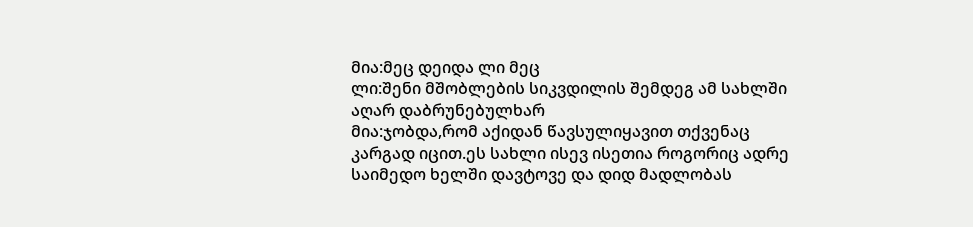მია:მეც დეიდა ლი მეც
ლი:შენი მშობლების სიკვდილის შემდეგ ამ სახლში აღარ დაბრუნებულხარ
მია:ჯობდა,რომ აქიდან წავსულიყავით თქვენაც კარგად იცით.ეს სახლი ისევ ისეთია როგორიც ადრე საიმედო ხელში დავტოვე და დიდ მადლობას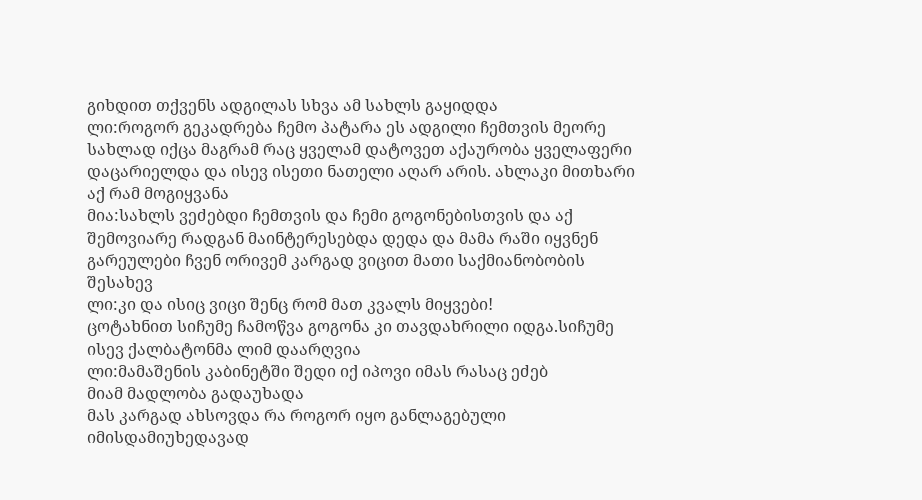გიხდით თქვენს ადგილას სხვა ამ სახლს გაყიდდა
ლი:როგორ გეკადრება ჩემო პატარა ეს ადგილი ჩემთვის მეორე სახლად იქცა მაგრამ რაც ყველამ დატოვეთ აქაურობა ყველაფერი დაცარიელდა და ისევ ისეთი ნათელი აღარ არის. ახლაკი მითხარი აქ რამ მოგიყვანა
მია:სახლს ვეძებდი ჩემთვის და ჩემი გოგონებისთვის და აქ შემოვიარე რადგან მაინტერესებდა დედა და მამა რაში იყვნენ გარეულები ჩვენ ორივემ კარგად ვიცით მათი საქმიანობობის შესახევ
ლი:კი და ისიც ვიცი შენც რომ მათ კვალს მიყვები!
ცოტახნით სიჩუმე ჩამოწვა გოგონა კი თავდახრილი იდგა.სიჩუმე ისევ ქალბატონმა ლიმ დაარღვია
ლი:მამაშენის კაბინეტში შედი იქ იპოვი იმას რასაც ეძებ
მიამ მადლობა გადაუხადა
მას კარგად ახსოვდა რა როგორ იყო განლაგებული იმისდამიუხედავად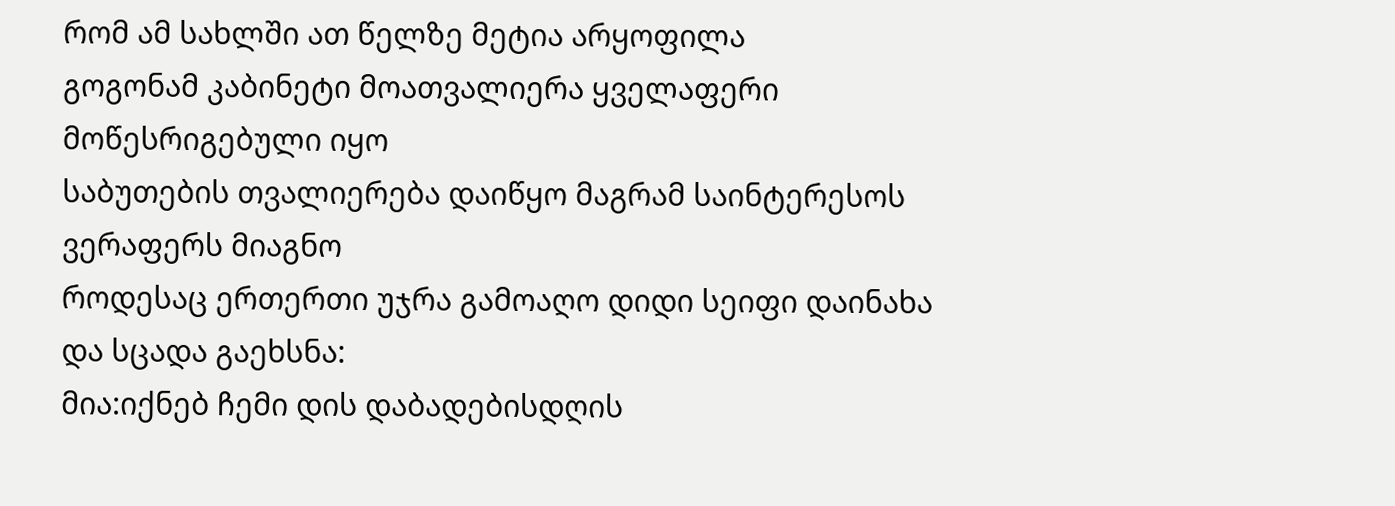რომ ამ სახლში ათ წელზე მეტია არყოფილა
გოგონამ კაბინეტი მოათვალიერა ყველაფერი მოწესრიგებული იყო
საბუთების თვალიერება დაიწყო მაგრამ საინტერესოს ვერაფერს მიაგნო
როდესაც ერთერთი უჯრა გამოაღო დიდი სეიფი დაინახა და სცადა გაეხსნა:
მია:იქნებ ჩემი დის დაბადებისდღის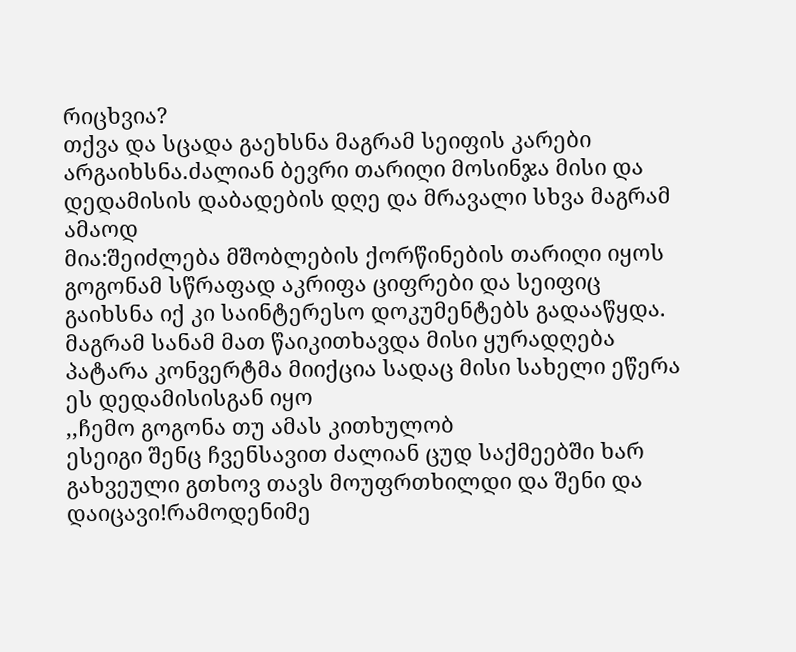რიცხვია?
თქვა და სცადა გაეხსნა მაგრამ სეიფის კარები არგაიხსნა.ძალიან ბევრი თარიღი მოსინჯა მისი და დედამისის დაბადების დღე და მრავალი სხვა მაგრამ ამაოდ
მია:შეიძლება მშობლების ქორწინების თარიღი იყოს
გოგონამ სწრაფად აკრიფა ციფრები და სეიფიც გაიხსნა იქ კი საინტერესო დოკუმენტებს გადააწყდა.
მაგრამ სანამ მათ წაიკითხავდა მისი ყურადღება პატარა კონვერტმა მიიქცია სადაც მისი სახელი ეწერა
ეს დედამისისგან იყო
,,ჩემო გოგონა თუ ამას კითხულობ
ესეიგი შენც ჩვენსავით ძალიან ცუდ საქმეებში ხარ გახვეული გთხოვ თავს მოუფრთხილდი და შენი და დაიცავი!რამოდენიმე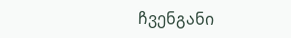ჩვენგანი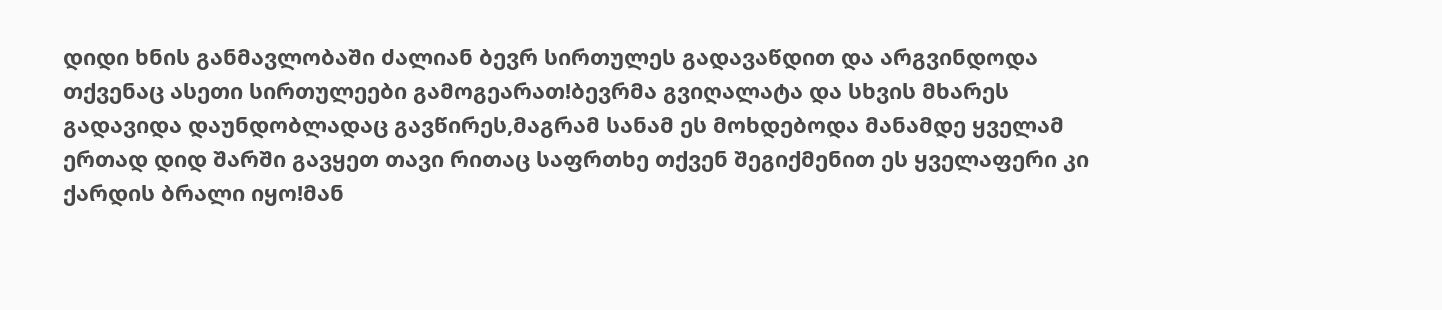დიდი ხნის განმავლობაში ძალიან ბევრ სირთულეს გადავაწდით და არგვინდოდა თქვენაც ასეთი სირთულეები გამოგეარათ!ბევრმა გვიღალატა და სხვის მხარეს გადავიდა დაუნდობლადაც გავწირეს,მაგრამ სანამ ეს მოხდებოდა მანამდე ყველამ ერთად დიდ შარში გავყეთ თავი რითაც საფრთხე თქვენ შეგიქმენით ეს ყველაფერი კი ქარდის ბრალი იყო!მან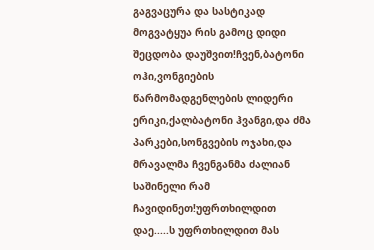გაგვაცურა და სასტიკად მოგვატყუა რის გამოც დიდი შეცდობა დაუშვით!ჩვენ,ბატონი ოჰი,ვონგიების წარმომადგენლების ლიდერი ერიკი,ქალბატონი ჰვანგი,და ძმა პარკები,სონგვების ოჯახი,და მრავალმა ჩვენგანმა ძალიან საშინელი რამ ჩავიდინეთ!უფრთხილდით დაე.....ს უფრთხილდით მას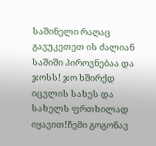საშინელი რაღაც გავუკეთეთ ის ძალიან საშიში პიროვნებაა და ჯოსს! ჯო ხშირქდ იცვლის სახეს და სახელს ფრთხილად იყავით!ჩემი გოგონავ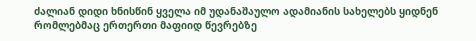ძალიან დიდი ხნისწინ ყველა იმ უდანაშაულო ადამიანის სახელებს ყიდნენ რომლებმაც ერთერთი მაფიიდ წევრებზე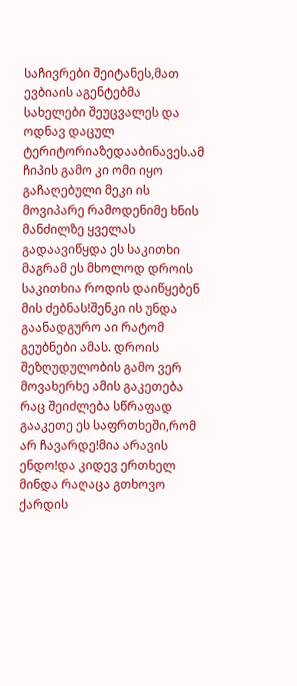საჩივრები შეიტანეს,მათ ევბიაის აგენტებმა სახელები შეუცვალეს და ოდნავ დაცულ ტერიტორიაზედააბინავეს.ამ ჩიპის გამო კი ომი იყო გაჩაღებული მეკი ის მოვიპარე რამოდენიმე ხნის მანძილზე ყველას გადაავიწყდა ეს საკითხი მაგრამ ეს მხოლოდ დროის საკითხია როდის დაიწყებენ მის ძებნას!შენკი ის უნდა გაანადგურო აი რატომ გეუბნები ამას. დროის შეზღუდულობის გამო ვერ მოვახერხე ამის გაკეთება რაც შეიძლება სწრაფად გააკეთე ეს საფრთხეში,რომ არ ჩავარდე!მია არავის ენდო!და კიდევ ერთხელ მინდა რაღაცა გთხოვო ქარდის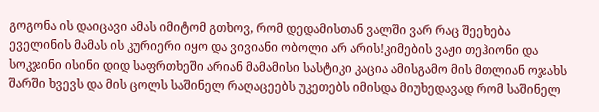გოგონა ის დაიცავი ამას იმიტომ გთხოვ, რომ დედამისთან ვალში ვარ რაც შეეხება ეველინის მამას ის კურიერი იყო და ვივიანი ობოლი არ არის!კიმების ვაჟი თეჰიონი და სოკჯინი ისინი დიდ საფრთხეში არიან მამამისი სასტიკი კაცია ამისგამო მის მთლიან ოჯახს შარში ხვევს და მის ცოლს საშინელ რაღაცეებს უკეთებს იმისდა მიუხედავად რომ საშინელ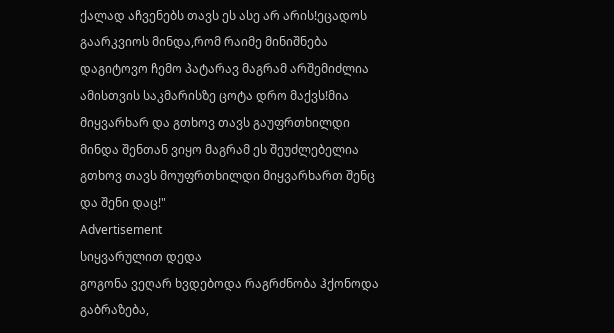ქალად აჩვენებს თავს ეს ასე არ არის!ეცადოს გაარკვიოს მინდა,რომ რაიმე მინიშნება დაგიტოვო ჩემო პატარავ მაგრამ არშემიძლია ამისთვის საკმარისზე ცოტა დრო მაქვს!მია მიყვარხარ და გთხოვ თავს გაუფრთხილდი მინდა შენთან ვიყო მაგრამ ეს შეუძლებელია გთხოვ თავს მოუფრთხილდი მიყვარხართ შენც და შენი დაც!"
Advertisement
სიყვარულით დედა
გოგონა ვეღარ ხვდებოდა რაგრძნობა ჰქონოდა გაბრაზება,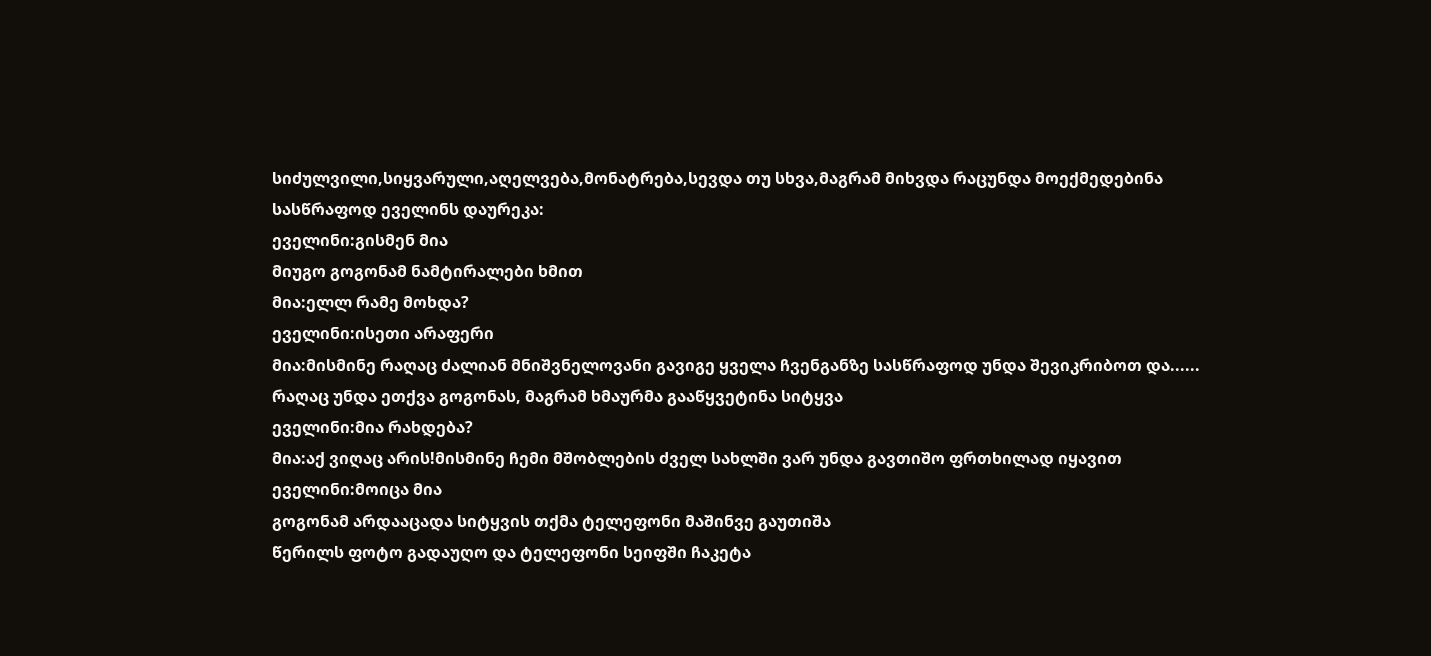სიძულვილი,სიყვარული,აღელვება,მონატრება,სევდა თუ სხვა,მაგრამ მიხვდა რაცუნდა მოექმედებინა
სასწრაფოდ ეველინს დაურეკა:
ეველინი:გისმენ მია
მიუგო გოგონამ ნამტირალები ხმით
მია:ელლ რამე მოხდა?
ეველინი:ისეთი არაფერი
მია:მისმინე რაღაც ძალიან მნიშვნელოვანი გავიგე ყველა ჩვენგანზე სასწრაფოდ უნდა შევიკრიბოთ და......
რაღაც უნდა ეთქვა გოგონას, მაგრამ ხმაურმა გააწყვეტინა სიტყვა
ეველინი:მია რახდება?
მია:აქ ვიღაც არის!მისმინე ჩემი მშობლების ძველ სახლში ვარ უნდა გავთიშო ფრთხილად იყავით
ეველინი:მოიცა მია
გოგონამ არდააცადა სიტყვის თქმა ტელეფონი მაშინვე გაუთიშა
წერილს ფოტო გადაუღო და ტელეფონი სეიფში ჩაკეტა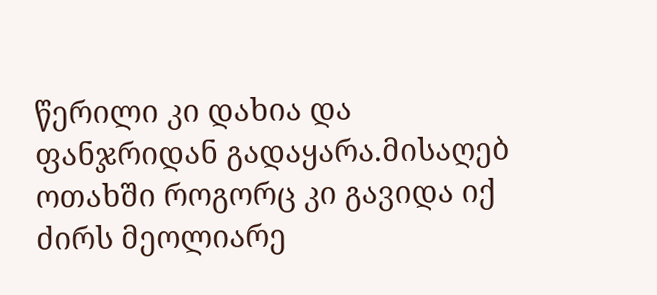წერილი კი დახია და ფანჯრიდან გადაყარა.მისაღებ ოთახში როგორც კი გავიდა იქ ძირს მეოლიარე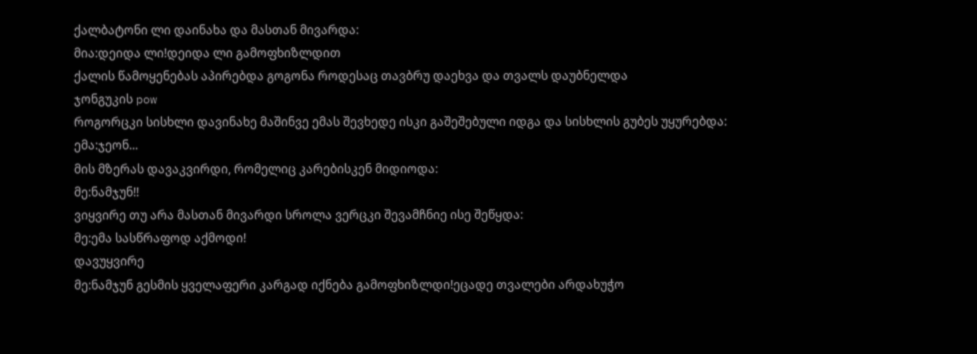ქალბატონი ლი დაინახა და მასთან მივარდა:
მია:დეიდა ლი!დეიდა ლი გამოფხიზლდით
ქალის წამოყენებას აპირებდა გოგონა როდესაც თავბრუ დაეხვა და თვალს დაუბნელდა
ჯონგუკის pow
როგორცკი სისხლი დავინახე მაშინვე ემას შევხედე ისკი გაშეშებული იდგა და სისხლის გუბეს უყურებდა:
ემა:ჯეონ...
მის მზერას დავაკვირდი, რომელიც კარებისკენ მიდიოდა:
მე:ნამჯუნ!!
ვიყვირე თუ არა მასთან მივარდი სროლა ვერცკი შევამჩნიე ისე შეწყდა:
მე:ემა სასწრაფოდ აქმოდი!
დავუყვირე
მე:ნამჯუნ გესმის ყველაფერი კარგად იქნება გამოფხიზლდი!ეცადე თვალები არდახუჭო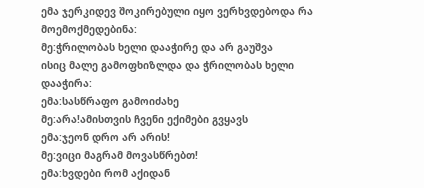ემა ჯერკიდევ შოკირებული იყო ვერხვდებოდა რა მოემოქმედებინა:
მე:ჭრილობას ხელი დააჭირე და არ გაუშვა
ისიც მალე გამოფხიზლდა და ჭრილობას ხელი დააჭირა:
ემა:სასწრაფო გამოიძახე
მე:არა!ამისთვის ჩვენი ექიმები გვყავს
ემა:ჯეონ დრო არ არის!
მე:ვიცი მაგრამ მოვასწრებთ!
ემა:ხვდები რომ აქიდან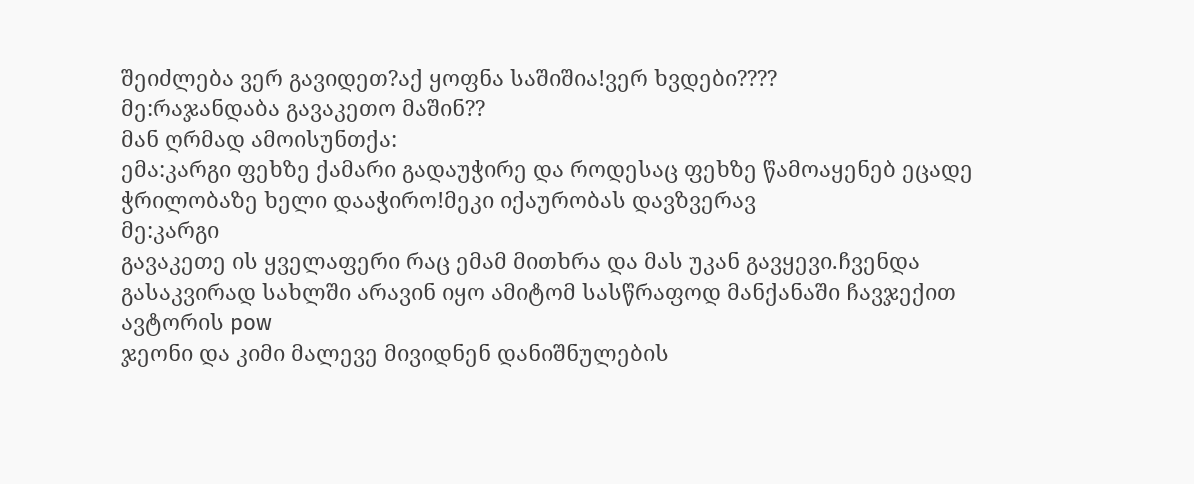შეიძლება ვერ გავიდეთ?აქ ყოფნა საშიშია!ვერ ხვდები????
მე:რაჯანდაბა გავაკეთო მაშინ??
მან ღრმად ამოისუნთქა:
ემა:კარგი ფეხზე ქამარი გადაუჭირე და როდესაც ფეხზე წამოაყენებ ეცადე ჭრილობაზე ხელი დააჭირო!მეკი იქაურობას დავზვერავ
მე:კარგი
გავაკეთე ის ყველაფერი რაც ემამ მითხრა და მას უკან გავყევი.ჩვენდა გასაკვირად სახლში არავინ იყო ამიტომ სასწრაფოდ მანქანაში ჩავჯექით
ავტორის pow
ჯეონი და კიმი მალევე მივიდნენ დანიშნულების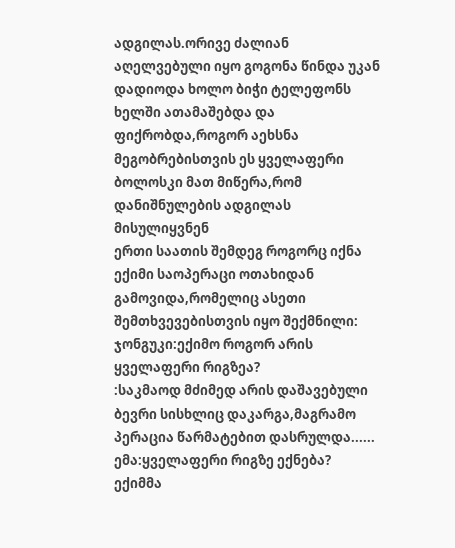ადგილას.ორივე ძალიან აღელვებული იყო გოგონა წინდა უკან დადიოდა ხოლო ბიჭი ტელეფონს ხელში ათამაშებდა და ფიქრობდა,როგორ აეხსნა მეგობრებისთვის ეს ყველაფერი ბოლოსკი მათ მიწერა,რომ დანიშნულების ადგილას მისულიყვნენ
ერთი საათის შემდეგ როგორც იქნა ექიმი საოპერაცი ოთახიდან გამოვიდა,რომელიც ასეთი შემთხვევებისთვის იყო შექმნილი:
ჯონგუკი:ექიმო როგორ არის ყველაფერი რიგზეა?
:საკმაოდ მძიმედ არის დაშავებული ბევრი სისხლიც დაკარგა,მაგრამო პერაცია წარმატებით დასრულდა......
ემა:ყველაფერი რიგზე ექნება?
ექიმმა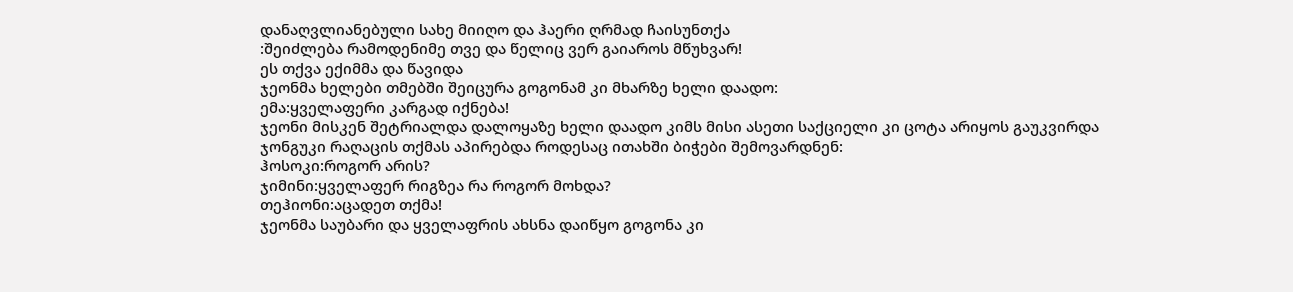დანაღვლიანებული სახე მიიღო და ჰაერი ღრმად ჩაისუნთქა
:შეიძლება რამოდენიმე თვე და წელიც ვერ გაიაროს მწუხვარ!
ეს თქვა ექიმმა და წავიდა
ჯეონმა ხელები თმებში შეიცურა გოგონამ კი მხარზე ხელი დაადო:
ემა:ყველაფერი კარგად იქნება!
ჯეონი მისკენ შეტრიალდა დალოყაზე ხელი დაადო კიმს მისი ასეთი საქციელი კი ცოტა არიყოს გაუკვირდა
ჯონგუკი რაღაცის თქმას აპირებდა როდესაც ითახში ბიჭები შემოვარდნენ:
ჰოსოკი:როგორ არის?
ჯიმინი:ყველაფერ რიგზეა რა როგორ მოხდა?
თეჰიონი:აცადეთ თქმა!
ჯეონმა საუბარი და ყველაფრის ახსნა დაიწყო გოგონა კი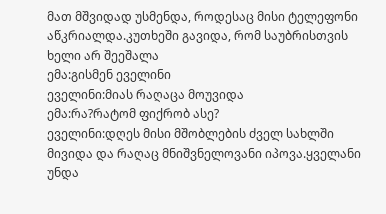მათ მშვიდად უსმენდა, როდესაც მისი ტელეფონი აწკრიალდა.კუთხეში გავიდა, რომ საუბრისთვის ხელი არ შეეშალა
ემა:გისმენ ეველინი
ეველინი:მიას რაღაცა მოუვიდა
ემა:რა?რატომ ფიქრობ ასე?
ეველინი:დღეს მისი მშობლების ძველ სახლში მივიდა და რაღაც მნიშვნელოვანი იპოვა.ყველანი უნდა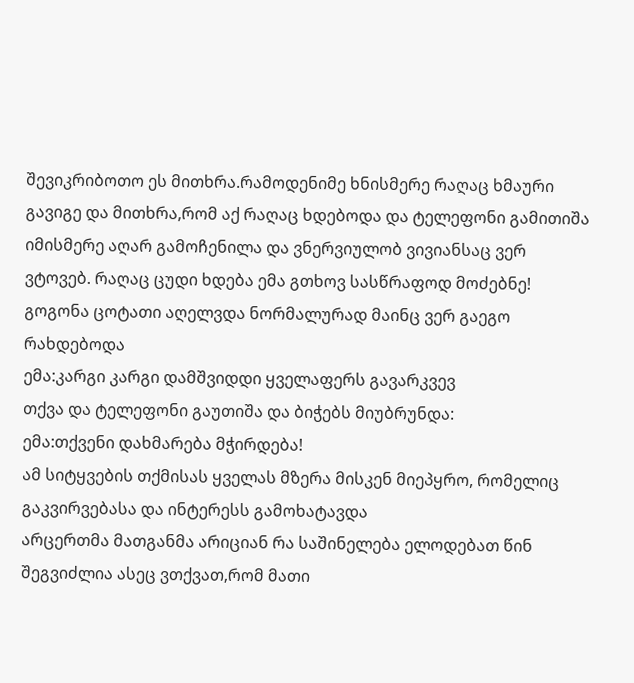შევიკრიბოთო ეს მითხრა.რამოდენიმე ხნისმერე რაღაც ხმაური გავიგე და მითხრა,რომ აქ რაღაც ხდებოდა და ტელეფონი გამითიშა იმისმერე აღარ გამოჩენილა და ვნერვიულობ ვივიანსაც ვერ ვტოვებ. რაღაც ცუდი ხდება ემა გთხოვ სასწრაფოდ მოძებნე!
გოგონა ცოტათი აღელვდა ნორმალურად მაინც ვერ გაეგო რახდებოდა
ემა:კარგი კარგი დამშვიდდი ყველაფერს გავარკვევ
თქვა და ტელეფონი გაუთიშა და ბიჭებს მიუბრუნდა:
ემა:თქვენი დახმარება მჭირდება!
ამ სიტყვების თქმისას ყველას მზერა მისკენ მიეპყრო, რომელიც გაკვირვებასა და ინტერესს გამოხატავდა
არცერთმა მათგანმა არიციან რა საშინელება ელოდებათ წინ შეგვიძლია ასეც ვთქვათ,რომ მათი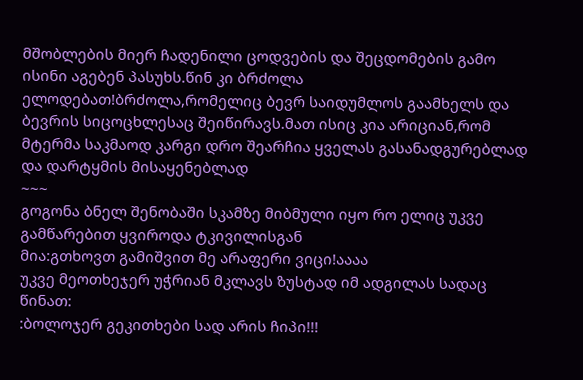მშობლების მიერ ჩადენილი ცოდვების და შეცდომების გამო ისინი აგებენ პასუხს.წინ კი ბრძოლა ელოდებათ!ბრძოლა,რომელიც ბევრ საიდუმლოს გაამხელს და ბევრის სიცოცხლესაც შეიწირავს.მათ ისიც კია არიციან,რომ მტერმა საკმაოდ კარგი დრო შეარჩია ყველას გასანადგურებლად და დარტყმის მისაყენებლად
~~~
გოგონა ბნელ შენობაში სკამზე მიბმული იყო რო ელიც უკვე გამწარებით ყვიროდა ტკივილისგან
მია:გთხოვთ გამიშვით მე არაფერი ვიცი!აააა
უკვე მეოთხეჯერ უჭრიან მკლავს ზუსტად იმ ადგილას სადაც წინათ:
:ბოლოჯერ გეკითხები სად არის ჩიპი!!!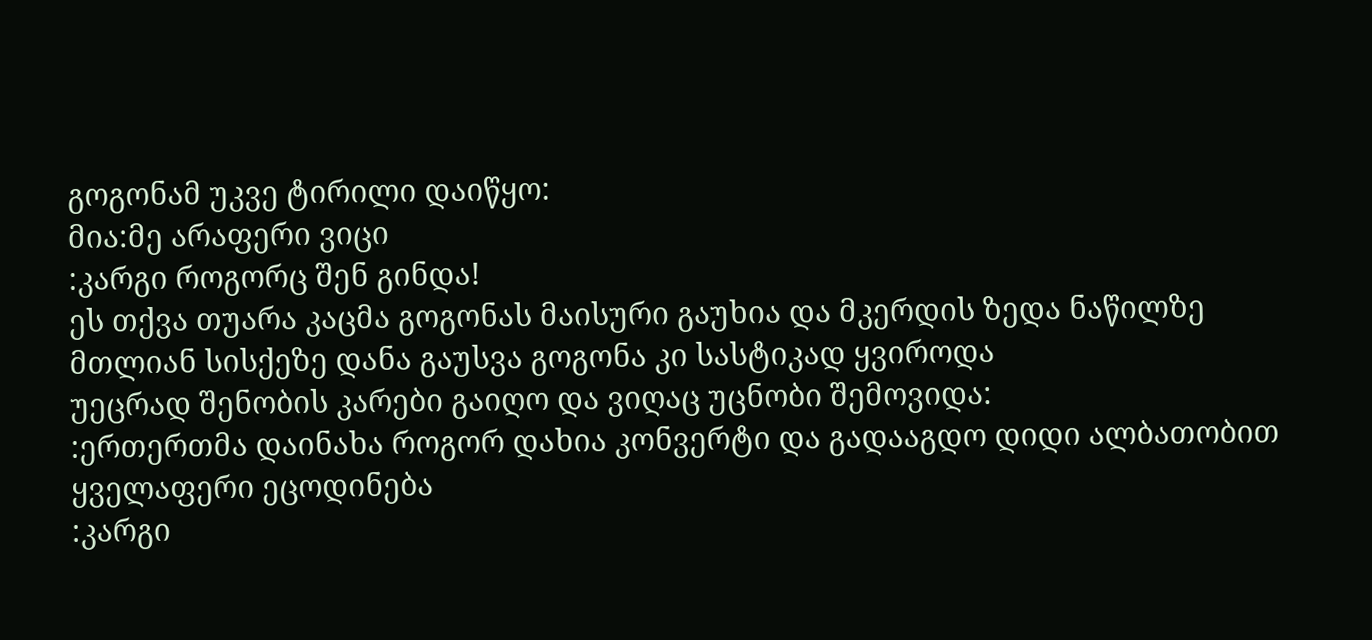გოგონამ უკვე ტირილი დაიწყო:
მია:მე არაფერი ვიცი
:კარგი როგორც შენ გინდა!
ეს თქვა თუარა კაცმა გოგონას მაისური გაუხია და მკერდის ზედა ნაწილზე მთლიან სისქეზე დანა გაუსვა გოგონა კი სასტიკად ყვიროდა
უეცრად შენობის კარები გაიღო და ვიღაც უცნობი შემოვიდა:
:ერთერთმა დაინახა როგორ დახია კონვერტი და გადააგდო დიდი ალბათობით ყველაფერი ეცოდინება
:კარგი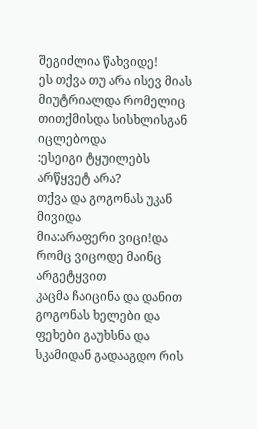შეგიძლია წახვიდე!
ეს თქვა თუ არა ისევ მიას მიუტრიალდა რომელიც თითქმისდა სისხლისგან იცლებოდა
:ესეიგი ტყუილებს არწყვეტ არა?
თქვა და გოგონას უკან მივიდა
მია:არაფერი ვიცი!და რომც ვიცოდე მაინც არგეტყვით
კაცმა ჩაიცინა და დანით გოგონას ხელები და ფეხები გაუხსნა და სკამიდან გადააგდო რის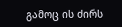გამოც ის ძირს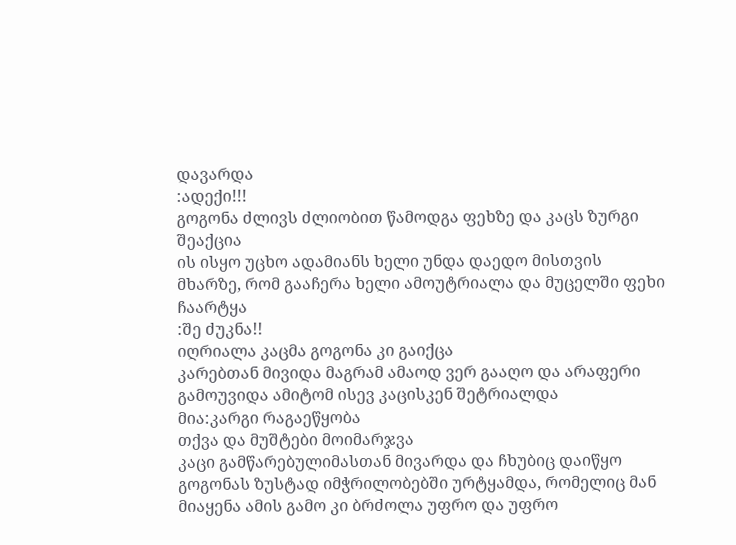დავარდა
:ადექი!!!
გოგონა ძლივს ძლიობით წამოდგა ფეხზე და კაცს ზურგი შეაქცია
ის ისყო უცხო ადამიანს ხელი უნდა დაედო მისთვის მხარზე, რომ გააჩერა ხელი ამოუტრიალა და მუცელში ფეხი ჩაარტყა
:შე ძუკნა!!
იღრიალა კაცმა გოგონა კი გაიქცა
კარებთან მივიდა მაგრამ ამაოდ ვერ გააღო და არაფერი გამოუვიდა ამიტომ ისევ კაცისკენ შეტრიალდა
მია:კარგი რაგაეწყობა
თქვა და მუშტები მოიმარჯვა
კაცი გამწარებულიმასთან მივარდა და ჩხუბიც დაიწყო
გოგონას ზუსტად იმჭრილობებში ურტყამდა, რომელიც მან მიაყენა ამის გამო კი ბრძოლა უფრო და უფრო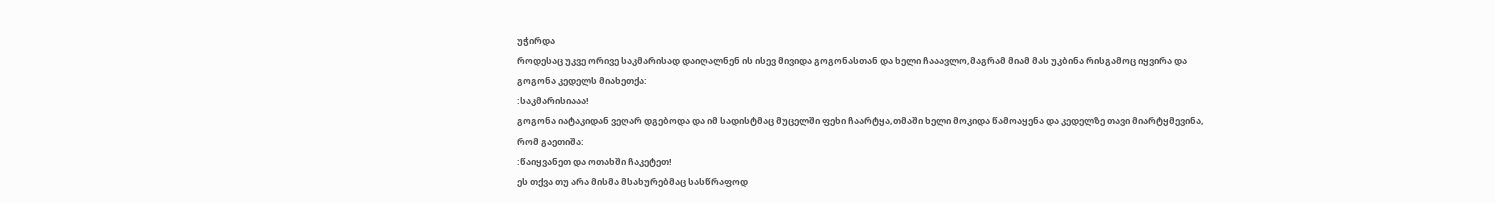უჭირდა
როდესაც უკვე ორივე საკმარისად დაიღალნენ ის ისევ მივიდა გოგონასთან და ხელი ჩააავლო,მაგრამ მიამ მას უკბინა რისგამოც იყვირა და გოგონა კედელს მიახეთქა:
:საკმარისიააა!
გოგონა იატაკიდან ვეღარ დგებოდა და იმ სადისტმაც მუცელში ფეხი ჩაარტყა,თმაში ხელი მოკიდა წამოაყენა და კედელზე თავი მიარტყმევინა, რომ გაეთიშა:
:წაიყვანეთ და ოთახში ჩაკეტეთ!
ეს თქვა თუ არა მისმა მსახურებმაც სასწრაფოდ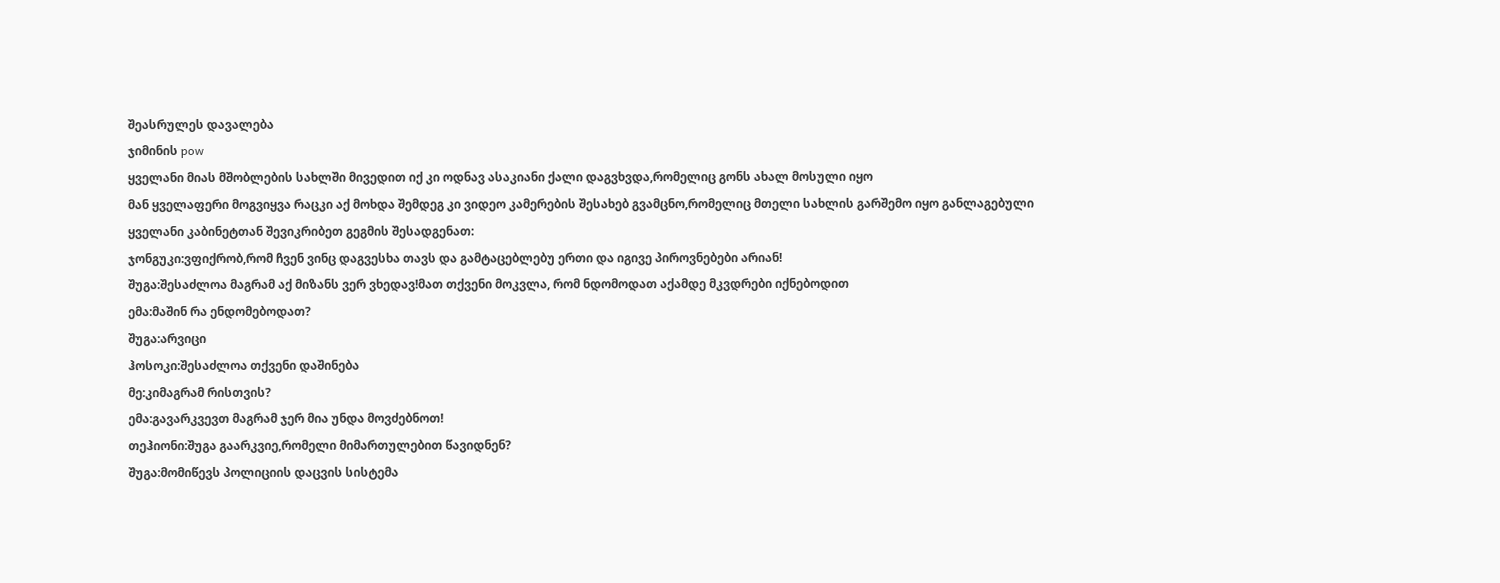შეასრულეს დავალება
ჯიმინის pow
ყველანი მიას მშობლების სახლში მივედით იქ კი ოდნავ ასაკიანი ქალი დაგვხვდა,რომელიც გონს ახალ მოსული იყო
მან ყველაფერი მოგვიყვა რაცკი აქ მოხდა შემდეგ კი ვიდეო კამერების შესახებ გვამცნო,რომელიც მთელი სახლის გარშემო იყო განლაგებული
ყველანი კაბინეტთან შევიკრიბეთ გეგმის შესადგენათ:
ჯონგუკი:ვფიქრობ,რომ ჩვენ ვინც დაგვესხა თავს და გამტაცებლებუ ერთი და იგივე პიროვნებები არიან!
შუგა:შესაძლოა მაგრამ აქ მიზანს ვერ ვხედავ!მათ თქვენი მოკვლა, რომ ნდომოდათ აქამდე მკვდრები იქნებოდით
ემა:მაშინ რა ენდომებოდათ?
შუგა:არვიცი
ჰოსოკი:შესაძლოა თქვენი დაშინება
მე:კიმაგრამ რისთვის?
ემა:გავარკვევთ მაგრამ ჯერ მია უნდა მოვძებნოთ!
თეჰიონი:შუგა გაარკვიე,რომელი მიმართულებით წავიდნენ?
შუგა:მომიწევს პოლიციის დაცვის სისტემა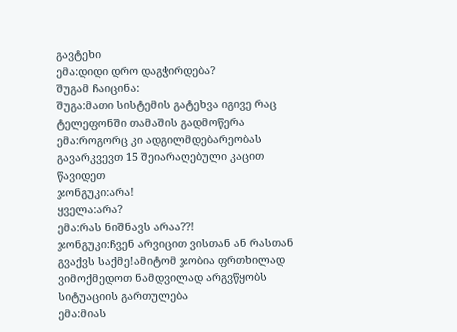გავტეხი
ემა:დიდი დრო დაგჭირდება?
შუგამ ჩაიცინა:
შუგა:მათი სისტემის გატეხვა იგივე რაც ტელეფონში თამაშის გადმოწერა
ემა:როგორც კი ადგილმდებარეობას გავარკვევთ 15 შეიარაღებული კაცით წავიდეთ
ჯონგუკი:არა!
ყველა:არა?
ემა:რას ნიშნავს არაა??!
ჯონგუკი:ჩვენ არვიცით ვისთან ან რასთან გვაქვს საქმე!ამიტომ ჯობია ფრთხილად ვიმოქმედოთ ნამდვილად არგვწყობს სიტუაციის გართულება
ემა:მიას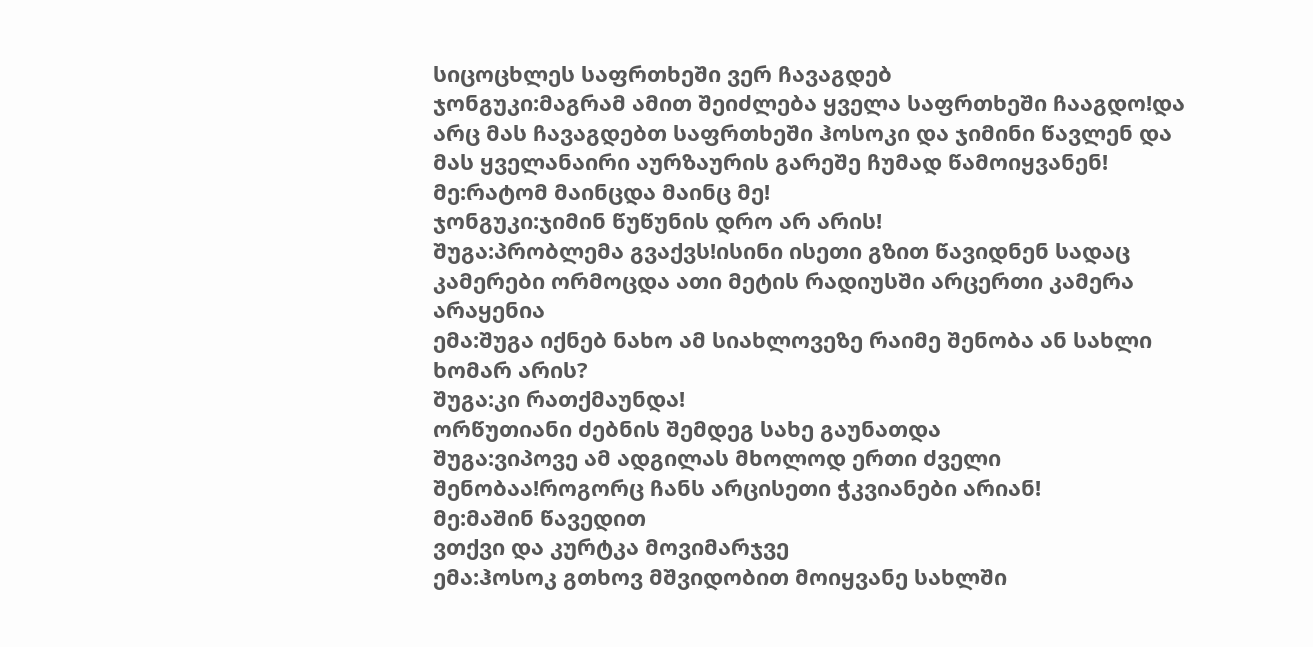სიცოცხლეს საფრთხეში ვერ ჩავაგდებ
ჯონგუკი:მაგრამ ამით შეიძლება ყველა საფრთხეში ჩააგდო!და არც მას ჩავაგდებთ საფრთხეში ჰოსოკი და ჯიმინი წავლენ და მას ყველანაირი აურზაურის გარეშე ჩუმად წამოიყვანენ!
მე:რატომ მაინცდა მაინც მე!
ჯონგუკი:ჯიმინ წუწუნის დრო არ არის!
შუგა:პრობლემა გვაქვს!ისინი ისეთი გზით წავიდნენ სადაც კამერები ორმოცდა ათი მეტის რადიუსში არცერთი კამერა არაყენია
ემა:შუგა იქნებ ნახო ამ სიახლოვეზე რაიმე შენობა ან სახლი ხომარ არის?
შუგა:კი რათქმაუნდა!
ორწუთიანი ძებნის შემდეგ სახე გაუნათდა
შუგა:ვიპოვე ამ ადგილას მხოლოდ ერთი ძველი შენობაა!როგორც ჩანს არცისეთი ჭკვიანები არიან!
მე:მაშინ წავედით
ვთქვი და კურტკა მოვიმარჯვე
ემა:ჰოსოკ გთხოვ მშვიდობით მოიყვანე სახლში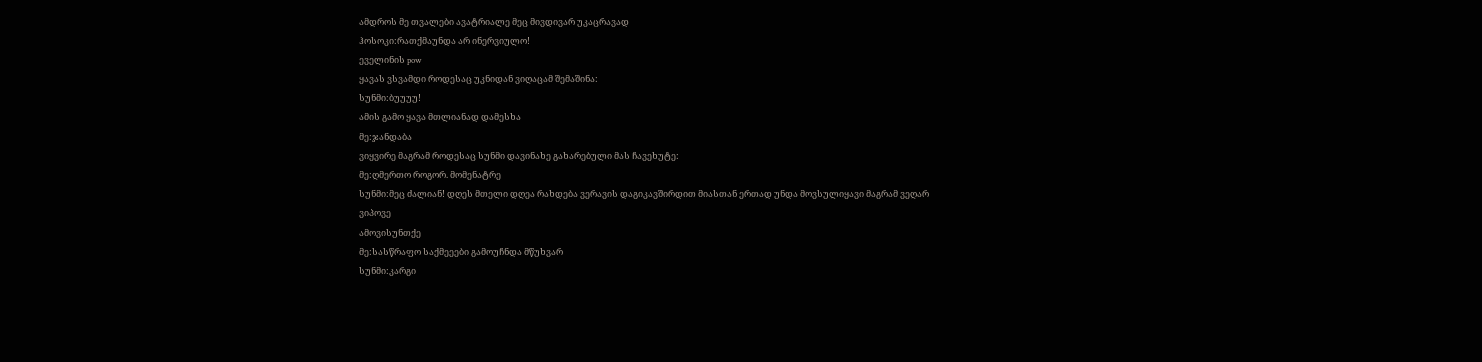ამდროს მე თვალები ავატრიალე მეც მივდივარ უკაცრავად
ჰოსოკი:რათქმაუნდა არ ინერვიულო!
ეველინის pow
ყავას ვსვამდი როდესაც უკნიდან ვიღაცამ შემაშინა:
სუნმი:ბუუუუ!
ამის გამო ყავა მთლიანად დამესხა
მე:ჯანდაბა
ვიყვირე მაგრამ როდესაც სუნმი დავინახე გახარებული მას ჩავეხუტე:
მე:ღმერთო როგორ. მომენატრე
სუნმი:მეც ძალიან! დღეს მთელი დღეა რახდება ვერავის დაგიკავშირდით მიასთან ერთად უნდა მოვსულიყავი მაგრამ ვეღარ ვიპოვე
ამოვისუნთქე
მე:სასწრაფო საქმეეები გამოუჩნდა მწუხვარ
სუნმი:კარგი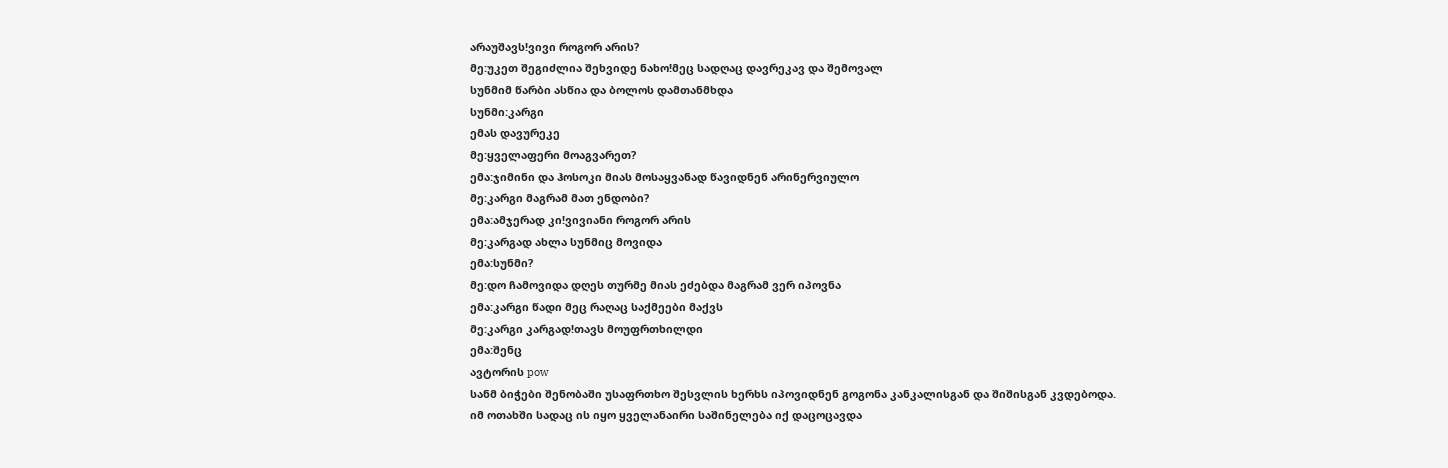არაუშავს!ვივი როგორ არის?
მე:უკეთ შეგიძლია შეხვიდე ნახო!მეც სადღაც დავრეკავ და შემოვალ
სუნმიმ წარბი ასწია და ბოლოს დამთანმხდა
სუნმი:კარგი
ემას დავურეკე
მე:ყველაფერი მოაგვარეთ?
ემა:ჯიმინი და ჰოსოკი მიას მოსაყვანად წავიდნენ არინერვიულო
მე:კარგი მაგრამ მათ ენდობი?
ემა:ამჯერად კი!ვივიანი როგორ არის
მე:კარგად ახლა სუნმიც მოვიდა
ემა:სუნმი?
მე:დო ჩამოვიდა დღეს თურმე მიას ეძებდა მაგრამ ვერ იპოვნა
ემა:კარგი წადი მეც რაღაც საქმეები მაქვს
მე:კარგი კარგად!თავს მოუფრთხილდი
ემა:შენც
ავტორის pow
სანმ ბიჭები შენობაში უსაფრთხო შესვლის ხერხს იპოვიდნენ გოგონა კანკალისგან და შიშისგან კვდებოდა.
იმ ოთახში სადაც ის იყო ყველანაირი საშინელება იქ დაცოცავდა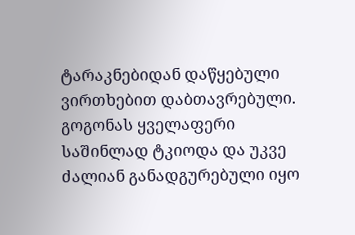ტარაკნებიდან დაწყებული ვირთხებით დაბთავრებული.
გოგონას ყველაფერი საშინლად ტკიოდა და უკვე ძალიან განადგურებული იყო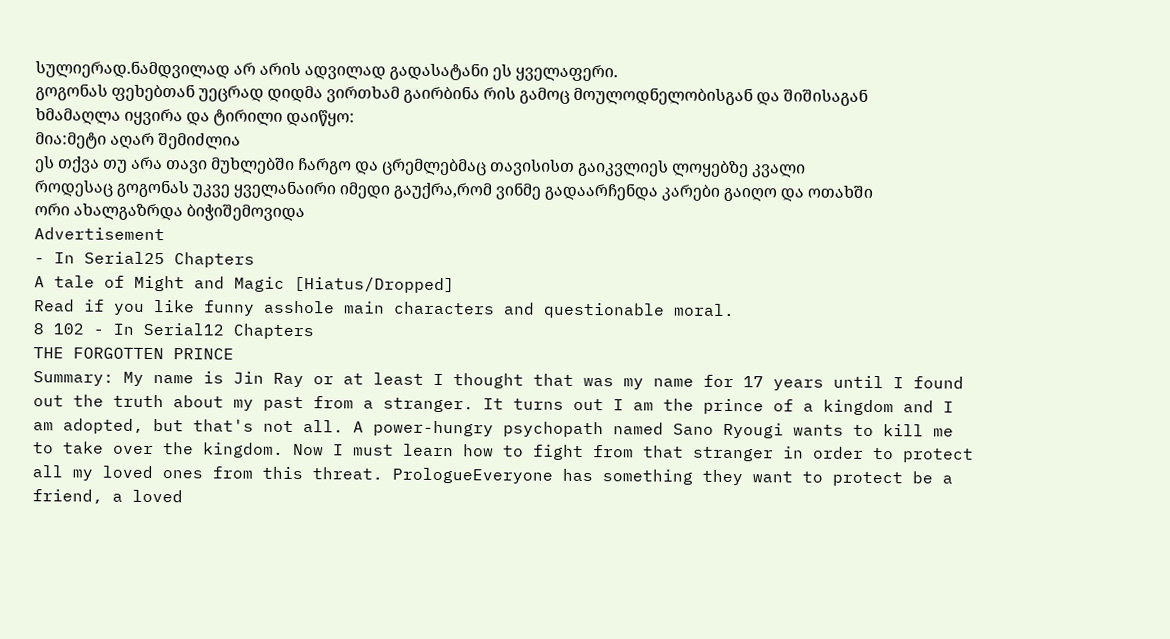სულიერად.ნამდვილად არ არის ადვილად გადასატანი ეს ყველაფერი.
გოგონას ფეხებთან უეცრად დიდმა ვირთხამ გაირბინა რის გამოც მოულოდნელობისგან და შიშისაგან ხმამაღლა იყვირა და ტირილი დაიწყო:
მია:მეტი აღარ შემიძლია
ეს თქვა თუ არა თავი მუხლებში ჩარგო და ცრემლებმაც თავისისთ გაიკვლიეს ლოყებზე კვალი
როდესაც გოგონას უკვე ყველანაირი იმედი გაუქრა,რომ ვინმე გადაარჩენდა კარები გაიღო და ოთახში ორი ახალგაზრდა ბიჭიშემოვიდა
Advertisement
- In Serial25 Chapters
A tale of Might and Magic [Hiatus/Dropped]
Read if you like funny asshole main characters and questionable moral.
8 102 - In Serial12 Chapters
THE FORGOTTEN PRINCE
Summary: My name is Jin Ray or at least I thought that was my name for 17 years until I found out the truth about my past from a stranger. It turns out I am the prince of a kingdom and I am adopted, but that's not all. A power-hungry psychopath named Sano Ryougi wants to kill me to take over the kingdom. Now I must learn how to fight from that stranger in order to protect all my loved ones from this threat. PrologueEveryone has something they want to protect be a friend, a loved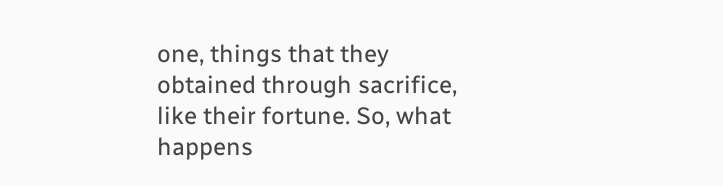one, things that they obtained through sacrifice, like their fortune. So, what happens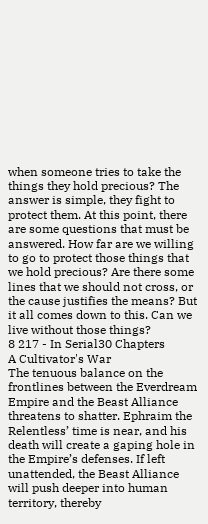when someone tries to take the things they hold precious? The answer is simple, they fight to protect them. At this point, there are some questions that must be answered. How far are we willing to go to protect those things that we hold precious? Are there some lines that we should not cross, or the cause justifies the means? But it all comes down to this. Can we live without those things?
8 217 - In Serial30 Chapters
A Cultivator's War
The tenuous balance on the frontlines between the Everdream Empire and the Beast Alliance threatens to shatter. Ephraim the Relentless’ time is near, and his death will create a gaping hole in the Empire’s defenses. If left unattended, the Beast Alliance will push deeper into human territory, thereby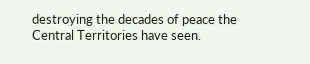destroying the decades of peace the Central Territories have seen.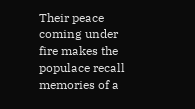Their peace coming under fire makes the populace recall memories of a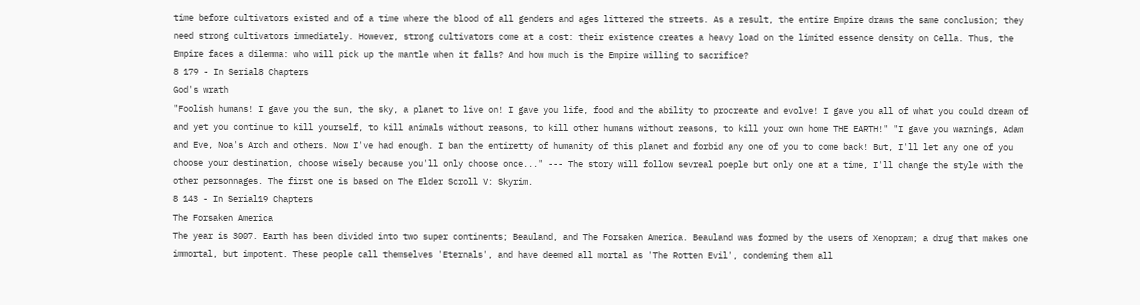time before cultivators existed and of a time where the blood of all genders and ages littered the streets. As a result, the entire Empire draws the same conclusion; they need strong cultivators immediately. However, strong cultivators come at a cost: their existence creates a heavy load on the limited essence density on Cella. Thus, the Empire faces a dilemma: who will pick up the mantle when it falls? And how much is the Empire willing to sacrifice?
8 179 - In Serial8 Chapters
God's wrath
"Foolish humans! I gave you the sun, the sky, a planet to live on! I gave you life, food and the ability to procreate and evolve! I gave you all of what you could dream of and yet you continue to kill yourself, to kill animals without reasons, to kill other humans without reasons, to kill your own home THE EARTH!" "I gave you warnings, Adam and Eve, Noa's Arch and others. Now I've had enough. I ban the entiretty of humanity of this planet and forbid any one of you to come back! But, I'll let any one of you choose your destination, choose wisely because you'll only choose once..." --- The story will follow sevreal poeple but only one at a time, I'll change the style with the other personnages. The first one is based on The Elder Scroll V: Skyrim.
8 143 - In Serial19 Chapters
The Forsaken America
The year is 3007. Earth has been divided into two super continents; Beauland, and The Forsaken America. Beauland was formed by the users of Xenopram; a drug that makes one immortal, but impotent. These people call themselves 'Eternals', and have deemed all mortal as 'The Rotten Evil', condeming them all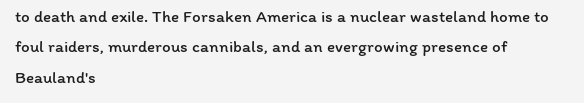to death and exile. The Forsaken America is a nuclear wasteland home to foul raiders, murderous cannibals, and an evergrowing presence of Beauland's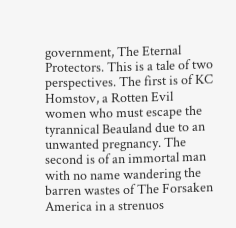government, The Eternal Protectors. This is a tale of two perspectives. The first is of KC Homstov, a Rotten Evil women who must escape the tyrannical Beauland due to an unwanted pregnancy. The second is of an immortal man with no name wandering the barren wastes of The Forsaken America in a strenuos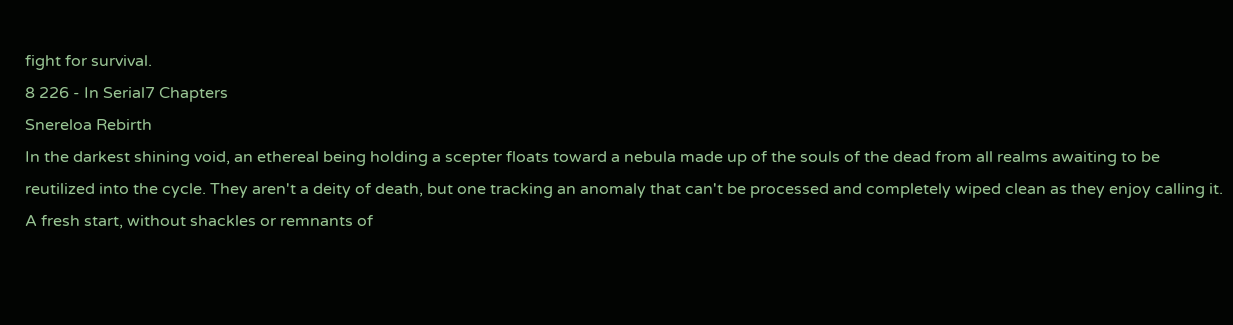fight for survival.
8 226 - In Serial7 Chapters
Snereloa Rebirth
In the darkest shining void, an ethereal being holding a scepter floats toward a nebula made up of the souls of the dead from all realms awaiting to be reutilized into the cycle. They aren't a deity of death, but one tracking an anomaly that can't be processed and completely wiped clean as they enjoy calling it. A fresh start, without shackles or remnants of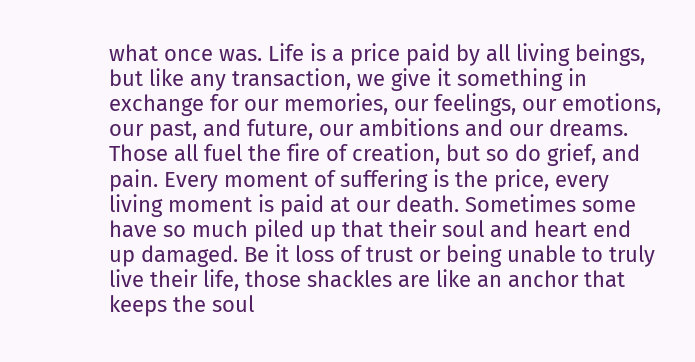what once was. Life is a price paid by all living beings, but like any transaction, we give it something in exchange for our memories, our feelings, our emotions, our past, and future, our ambitions and our dreams. Those all fuel the fire of creation, but so do grief, and pain. Every moment of suffering is the price, every living moment is paid at our death. Sometimes some have so much piled up that their soul and heart end up damaged. Be it loss of trust or being unable to truly live their life, those shackles are like an anchor that keeps the soul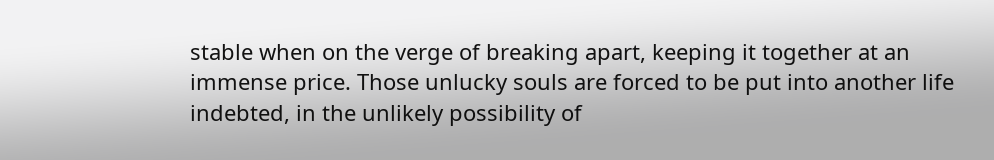stable when on the verge of breaking apart, keeping it together at an immense price. Those unlucky souls are forced to be put into another life indebted, in the unlikely possibility of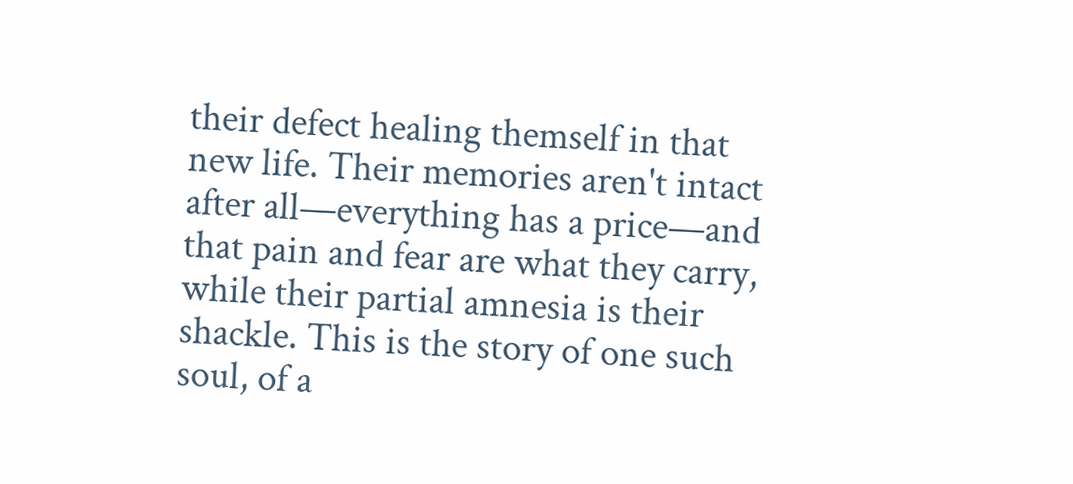their defect healing themself in that new life. Their memories aren't intact after all—everything has a price—and that pain and fear are what they carry, while their partial amnesia is their shackle. This is the story of one such soul, of a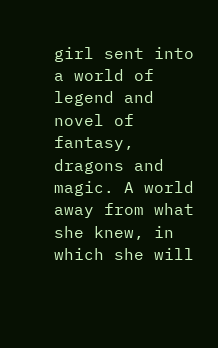girl sent into a world of legend and novel of fantasy, dragons and magic. A world away from what she knew, in which she will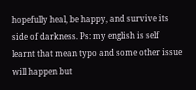hopefully heal, be happy, and survive its side of darkness. Ps: my english is self learnt that mean typo and some other issue will happen but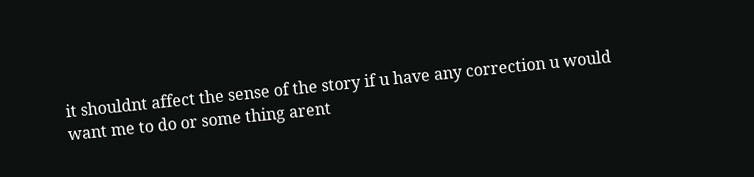it shouldnt affect the sense of the story if u have any correction u would want me to do or some thing arent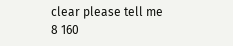clear please tell me
8 160